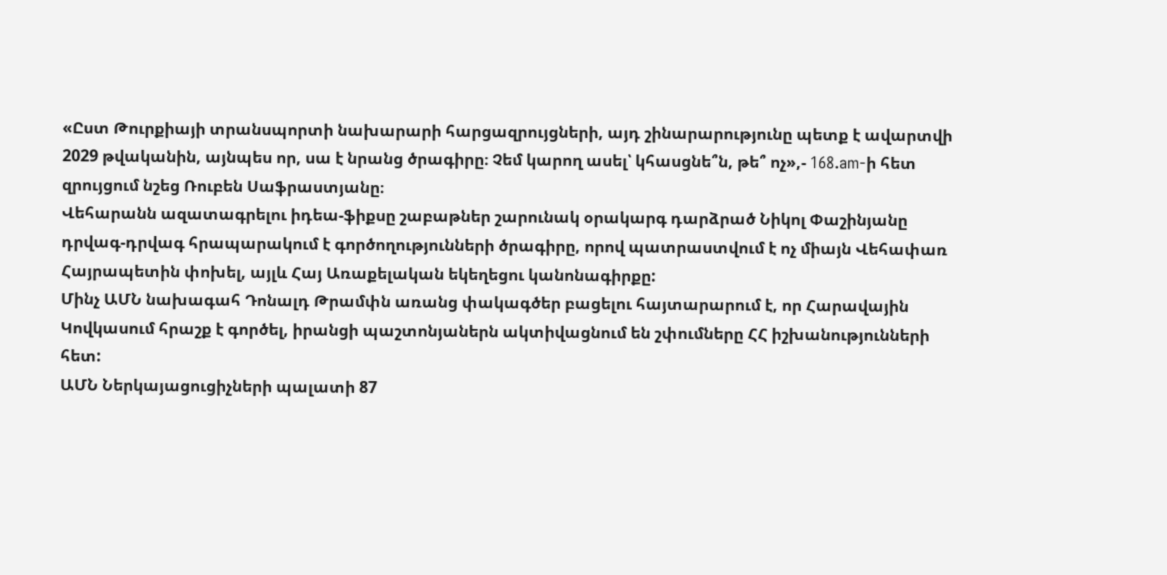«Ըստ Թուրքիայի տրանսպորտի նախարարի հարցազրույցների, այդ շինարարությունը պետք է ավարտվի 2029 թվականին, այնպես որ, սա է նրանց ծրագիրը։ Չեմ կարող ասել՝ կհասցնե՞ն, թե՞ ոչ»,- 168.am-ի հետ զրույցում նշեց Ռուբեն Սաֆրաստյանը։
Վեհարանն ազատագրելու իդեա-ֆիքսը շաբաթներ շարունակ օրակարգ դարձրած Նիկոլ Փաշինյանը դրվագ-դրվագ հրապարակում է գործողությունների ծրագիրը, որով պատրաստվում է ոչ միայն Վեհափառ Հայրապետին փոխել, այլև Հայ Առաքելական եկեղեցու կանոնագիրքը:
Մինչ ԱՄՆ նախագահ Դոնալդ Թրամփն առանց փակագծեր բացելու հայտարարում է, որ Հարավային Կովկասում հրաշք է գործել, իրանցի պաշտոնյաներն ակտիվացնում են շփումները ՀՀ իշխանությունների հետ:
ԱՄՆ Ներկայացուցիչների պալատի 87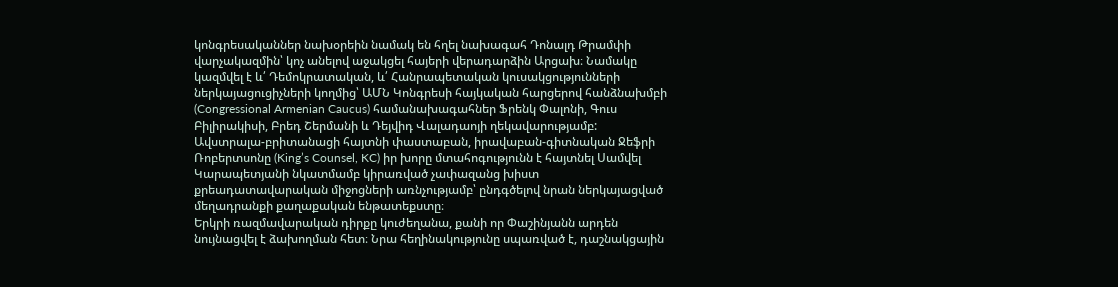կոնգրեսականներ նախօրեին նամակ են հղել նախագահ Դոնալդ Թրամփի վարչակազմին՝ կոչ անելով աջակցել հայերի վերադարձին Արցախ։ Նամակը կազմվել է և՛ Դեմոկրատական, և՛ Հանրապետական կուսակցությունների ներկայացուցիչների կողմից՝ ԱՄՆ Կոնգրեսի հայկական հարցերով հանձնախմբի (Congressional Armenian Caucus) համանախագահներ Ֆրենկ Փալոնի, Գուս Բիլիրակիսի, Բրեդ Շերմանի և Դեյվիդ Վալադաոյի ղեկավարությամբ:
Ավստրալա-բրիտանացի հայտնի փաստաբան, իրավաբան-գիտնական Ջեֆրի Ռոբերտսոնը (King’s Counsel, KC) իր խորը մտահոգությունն է հայտնել Սամվել Կարապետյանի նկատմամբ կիրառված չափազանց խիստ քրեադատավարական միջոցների առնչությամբ՝ ընդգծելով նրան ներկայացված մեղադրանքի քաղաքական ենթատեքստը։
Երկրի ռազմավարական դիրքը կուժեղանա, քանի որ Փաշինյանն արդեն նույնացվել է ձախողման հետ։ Նրա հեղինակությունը սպառված է, դաշնակցային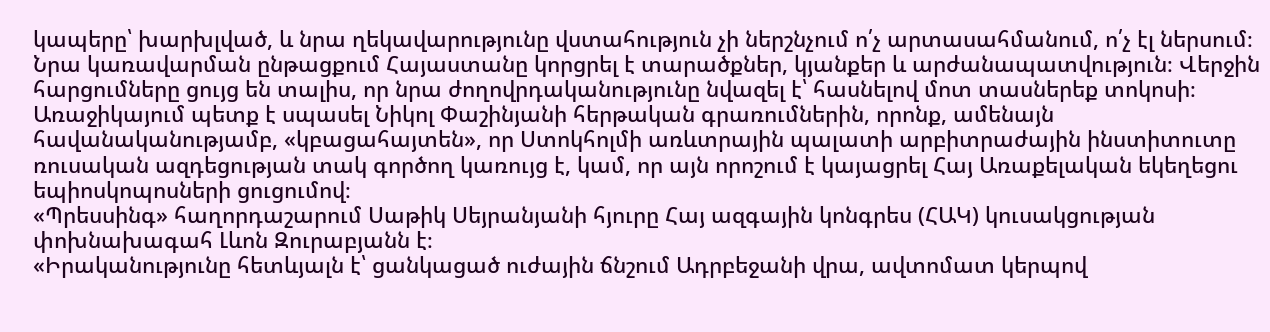կապերը՝ խարխլված, և նրա ղեկավարությունը վստահություն չի ներշնչում ո՛չ արտասահմանում, ո՛չ էլ ներսում։ Նրա կառավարման ընթացքում Հայաստանը կորցրել է տարածքներ, կյանքեր և արժանապատվություն։ Վերջին հարցումները ցույց են տալիս, որ նրա ժողովրդականությունը նվազել է՝ հասնելով մոտ տասներեք տոկոսի։
Առաջիկայում պետք է սպասել Նիկոլ Փաշինյանի հերթական գրառումներին, որոնք, ամենայն հավանականությամբ, «կբացահայտեն», որ Ստոկհոլմի առևտրային պալատի արբիտրաժային ինստիտուտը ռուսական ազդեցության տակ գործող կառույց է, կամ, որ այն որոշում է կայացրել Հայ Առաքելական եկեղեցու եպիոսկոպոսների ցուցումով։
«Պրեսսինգ» հաղորդաշարում Սաթիկ Սեյրանյանի հյուրը Հայ ազգային կոնգրես (ՀԱԿ) կուսակցության փոխնախագահ Լևոն Զուրաբյանն է։
«Իրականությունը հետևյալն է՝ ցանկացած ուժային ճնշում Ադրբեջանի վրա, ավտոմատ կերպով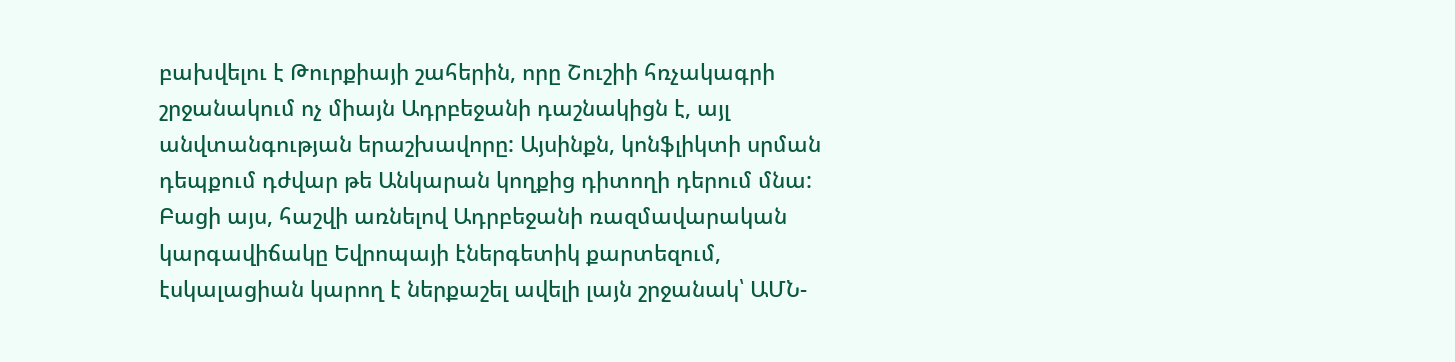բախվելու է Թուրքիայի շահերին, որը Շուշիի հռչակագրի շրջանակում ոչ միայն Ադրբեջանի դաշնակիցն է, այլ անվտանգության երաշխավորը: Այսինքն, կոնֆլիկտի սրման դեպքում դժվար թե Անկարան կողքից դիտողի դերում մնա: Բացի այս, հաշվի առնելով Ադրբեջանի ռազմավարական կարգավիճակը Եվրոպայի էներգետիկ քարտեզում, էսկալացիան կարող է ներքաշել ավելի լայն շրջանակ՝ ԱՄՆ-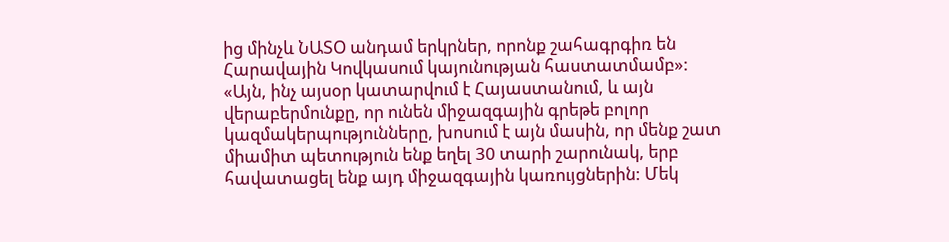ից մինչև ՆԱՏՕ անդամ երկրներ, որոնք շահագրգիռ են Հարավային Կովկասում կայունության հաստատմամբ»:
«Այն, ինչ այսօր կատարվում է Հայաստանում, և այն վերաբերմունքը, որ ունեն միջազգային գրեթե բոլոր կազմակերպությունները, խոսում է այն մասին, որ մենք շատ միամիտ պետություն ենք եղել 30 տարի շարունակ, երբ հավատացել ենք այդ միջազգային կառույցներին: Մեկ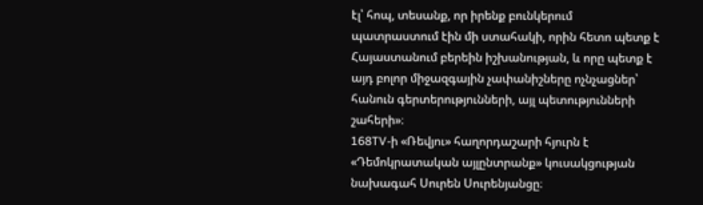էլ՝ հոպ, տեսանք, որ իրենք բունկերում պատրաստում էին մի ստահակի, որին հետո պետք է Հայաստանում բերեին իշխանության, և որը պետք է այդ բոլոր միջազգային չափանիշները ոչնչացներ՝ հանուն գերտերությունների, այլ պետությունների շահերի»։
168TV-ի «Ռեվյու» հաղորդաշարի հյուրն է «Դեմոկրատական այլընտրանք» կուսակցության նախագահ Սուրեն Սուրենյանցը։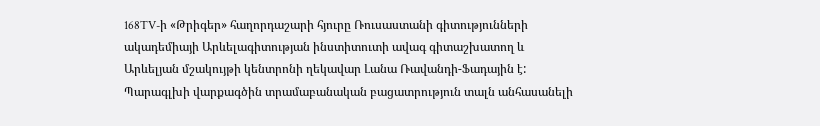168TV-ի «Թրիգեր» հաղորդաշարի հյուրը Ռուսաստանի գիտությունների ակադեմիայի Արևելագիտության ինստիտուտի ավագ գիտաշխատող և Արևելյան մշակույթի կենտրոնի ղեկավար Լանա Ռավանդի-Ֆադային է:
Պարագլխի վարքագծին տրամաբանական բացատրություն տալն անհասանելի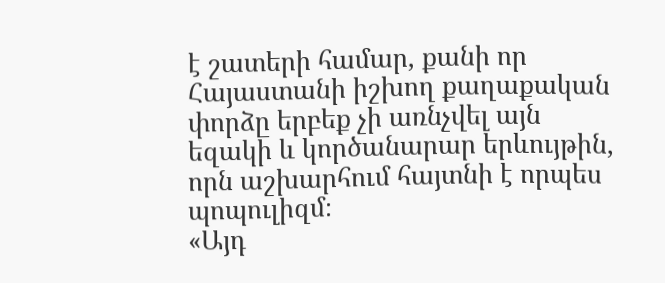է շատերի համար, քանի որ Հայաստանի իշխող քաղաքական փորձը երբեք չի առնչվել այն եզակի և կործանարար երևույթին, որն աշխարհում հայտնի է որպես պոպուլիզմ։
«Այդ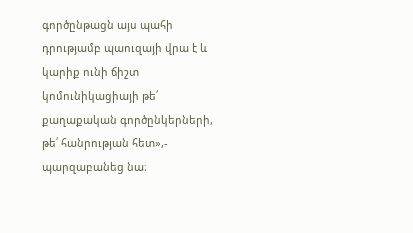գործընթացն այս պահի դրությամբ պաուզայի վրա է և կարիք ունի ճիշտ կոմունիկացիայի թե՛ քաղաքական գործընկերների, թե՛ հանրության հետ»,- պարզաբանեց նա։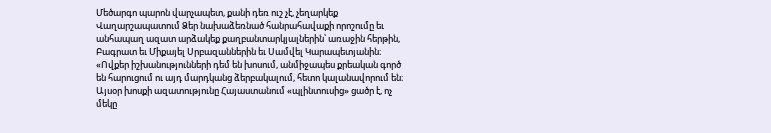Մեծարգո պարոն վարչապետ, քանի դեռ ուշ չէ, չեղարկեք Վաղարշապատում Ձեր նախաձեռնած հանրահավաքի որոշումը եւ անհապաղ ազատ արձակեք քաղբանտարկյալներին՝ առաջին հերթին, Բագրատ եւ Միքայել Սրբազաններին եւ Սամվել Կարապետյանին։
«Ովքեր իշխանությունների դեմ են խոսում, անմիջապես քրեական գործ են հարուցում ու այդ մարդկանց ձերբակալում, հետո կալանավորում են։ Այսօր խոսքի ազատությունը Հայաստանում «պլինտուսից» ցածր է, ոչ մեկը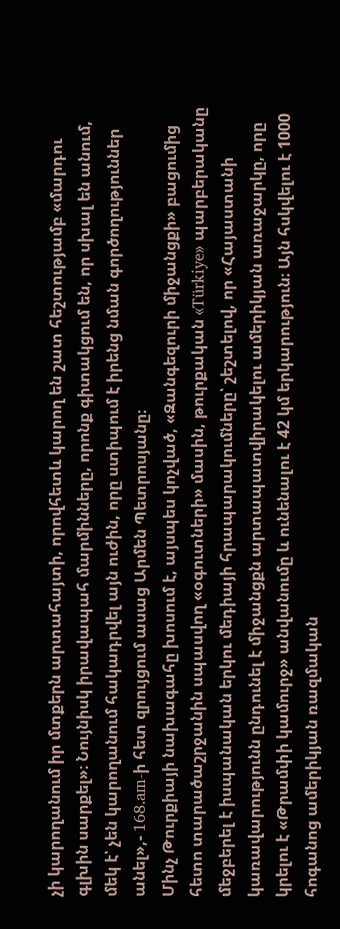չի կարողանում իր մտքերն արտահայտի, որովհետև կարող են շատ հեշտությամբ «մարդու գլխին սարքել»։ Նույնիսկ իրավապահ մարմինները, որոնք գիտակցում են, որ սխալ են անում, մեկ է՝ չեն կարողանում հակադրվել այն ուժին, որը ստիպում է իրենց նման գործողություններ անել»,- 168.am-ի հետ զրույցում ասաց Արմեն Պետրոսյանը։
Մինչ Թուրքիայի նախագահը խոսում է, այսպես կոչված, «Զանգեզուրի միջանցքի» բացումից հետո տարածաշրջանին սպասվող «օգուտների» մասին, թուրքական «Türkiye» պարբերականը մեջբերել է իսպանական երկու մեդիայի հրապարակումները՝ շեշտելով, որ «Հայաստանի կառավարությունն ընդունել է միջանցքն արտապատվիրակելու ամերիկյան առաջարկը, որը կրելու է «Թրամփի կամուրջ» անվանումը և ունենալու է 42 կմ երկարություն։ Այն հսկվելու է 1000 հոգանոց ամերիկյան ռազմական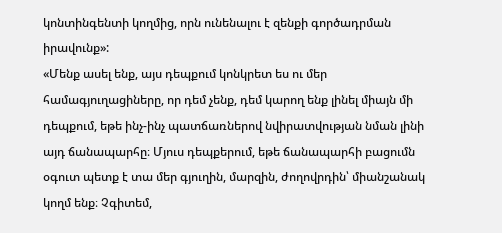կոնտինգենտի կողմից, որն ունենալու է զենքի գործադրման իրավունք»:
«Մենք ասել ենք, այս դեպքում կոնկրետ ես ու մեր համագյուղացիները, որ դեմ չենք, դեմ կարող ենք լինել միայն մի դեպքում, եթե ինչ-ինչ պատճառներով նվիրատվության նման լինի այդ ճանապարհը։ Մյուս դեպքերում, եթե ճանապարհի բացումն օգուտ պետք է տա մեր գյուղին, մարզին, ժողովրդին՝ միանշանակ կողմ ենք։ Չգիտեմ,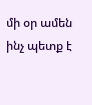մի օր ամեն ինչ պետք է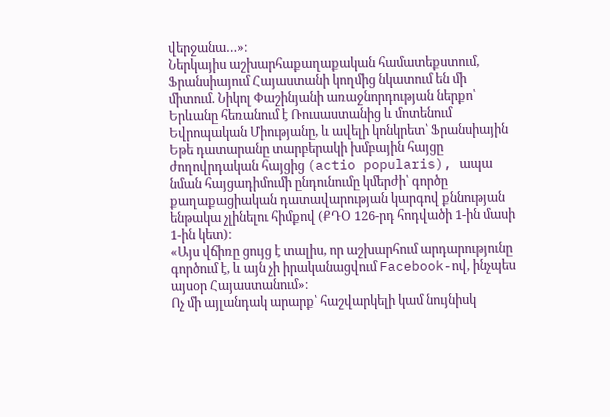վերջանա…»։
Ներկայիս աշխարհաքաղաքական համատեքստում, Ֆրանսիայում Հայաստանի կողմից նկատում են մի միտում. Նիկոլ Փաշինյանի առաջնորդության ներքո՝ Երևանը հեռանում է Ռուսաստանից և մոտենում Եվրոպական Միությանը, և ավելի կոնկրետ՝ Ֆրանսիային
Եթե դատարանը տարբերակի խմբային հայցը ժողովրդական հայցից (actio popularis), ապա նման հայցադիմումի ընդունումը կմերժի՝ գործը քաղաքացիական դատավարության կարգով քննության ենթակա չլինելու հիմքով (ՔԴՕ 126-րդ հոդվածի 1-ին մասի 1-ին կետ)։
«Այս վճիռը ցույց է տալիս, որ աշխարհում արդարությունը գործում է, և այն չի իրականացվում Facebook-ով, ինչպես այսօր Հայաստանում»։
Ոչ մի այլանդակ արարք՝ հաշվարկելի կամ նույնիսկ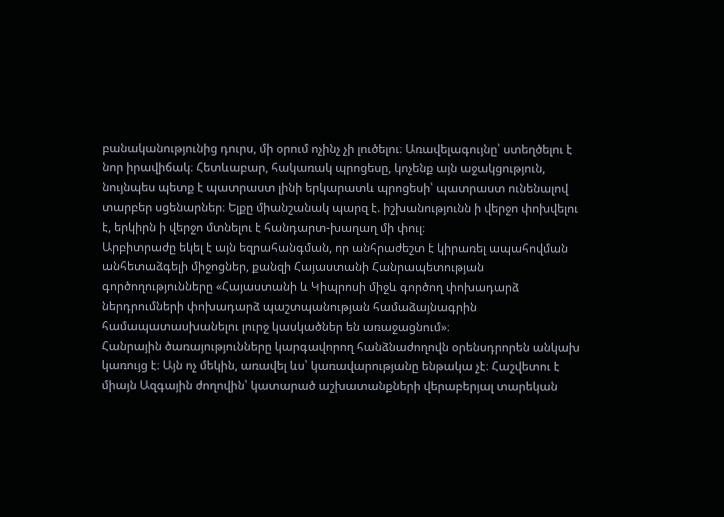բանականությունից դուրս, մի օրում ոչինչ չի լուծելու։ Առավելագույնը՝ ստեղծելու է նոր իրավիճակ։ Հետևաբար, հակառակ պրոցեսը, կոչենք այն աջակցություն, նույնպես պետք է պատրաստ լինի երկարատև պրոցեսի՝ պատրաստ ունենալով տարբեր սցենարներ։ Ելքը միանշանակ պարզ է. իշխանությունն ի վերջո փոխվելու է, երկիրն ի վերջո մտնելու է հանդարտ-խաղաղ մի փուլ։
Արբիտրաժը եկել է այն եզրահանգման, որ անհրաժեշտ է կիրառել ապահովման անհետաձգելի միջոցներ, քանզի Հայաստանի Հանրապետության գործողությունները «Հայաստանի և Կիպրոսի միջև գործող փոխադարձ ներդրումների փոխադարձ պաշտպանության համաձայնագրին համապատասխանելու լուրջ կասկածներ են առաջացնում»։
Հանրային ծառայությունները կարգավորող հանձնաժողովն օրենսդրորեն անկախ կառույց է։ Այն ոչ մեկին, առավել ևս՝ կառավարությանը ենթակա չէ։ Հաշվետու է միայն Ազգային ժողովին՝ կատարած աշխատանքների վերաբերյալ տարեկան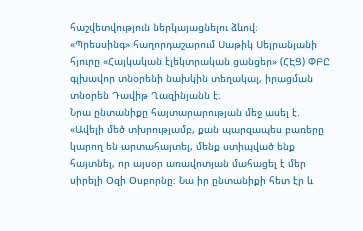հաշվետվություն ներկայացնելու ձևով։
«Պրեսսինգ» հաղորդաշարում Սաթիկ Սեյրանյանի հյուրը «Հայկական էլեկտրական ցանցեր» (ՀԷՑ) ՓԲԸ գլխավոր տնօրենի նախկին տեղակալ, իրացման տնօրեն Դավիթ Ղազինյանն է։
Նրա ընտանիքը հայտարարության մեջ ասել է. «Ավելի մեծ տխրությամբ, քան պարզապես բառերը կարող են արտահայտել, մենք ստիպված ենք հայտնել, որ այսօր առավոտյան մահացել է մեր սիրելի Օզի Օսբորնը։ Նա իր ընտանիքի հետ էր և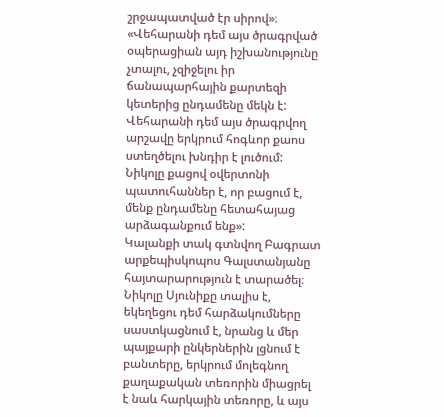շրջապատված էր սիրով»։
«Վեհարանի դեմ այս ծրագրված օպերացիան այդ իշխանությունը չտալու, չզիջելու իր ճանապարհային քարտեզի կետերից ընդամենը մեկն է: Վեհարանի դեմ այս ծրագրվող արշավը երկրում հոգևոր քաոս ստեղծելու խնդիր է լուծում: Նիկոլը քացով օվերտոնի պատուհաններ է, որ բացում է, մենք ընդամենը հետահայաց արձագանքում ենք»:
Կալանքի տակ գտնվող Բագրատ արքեպիսկոպոս Գալստանյանը հայտարարություն է տարածել։
Նիկոլը Սյունիքը տալիս է, եկեղեցու դեմ հարձակումները սաստկացնում է, նրանց և մեր պայքարի ընկերներին լցնում է բանտերը, երկրում մոլեգնող քաղաքական տեռորին միացրել է նաև հարկային տեռորը, և այս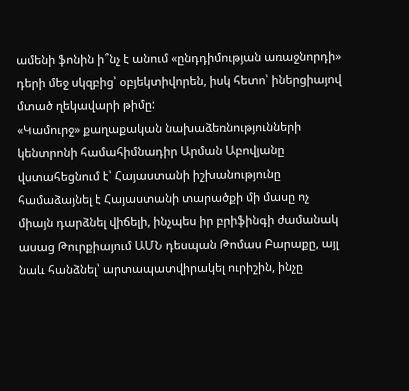ամենի ֆոնին ի՞նչ է անում «ընդդիմության առաջնորդի» դերի մեջ սկզբից՝ օբյեկտիվորեն, իսկ հետո՝ իներցիայով մտած ղեկավարի թիմը:
«Կամուրջ» քաղաքական նախաձեռնությունների կենտրոնի համահիմնադիր Արման Աբովյանը վստահեցնում է՝ Հայաստանի իշխանությունը համաձայնել է Հայաստանի տարածքի մի մասը ոչ միայն դարձնել վիճելի, ինչպես իր բրիֆինգի ժամանակ ասաց Թուրքիայում ԱՄՆ դեսպան Թոմաս Բարաքը, այլ նաև հանձնել՝ արտապատվիրակել ուրիշին, ինչը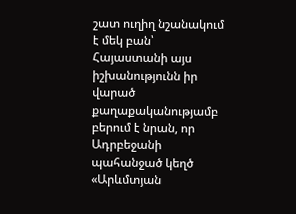շատ ուղիղ նշանակում է մեկ բան՝ Հայաստանի այս իշխանությունն իր վարած քաղաքականությամբ բերում է նրան, որ Ադրբեջանի պահանջած կեղծ «Արևմտյան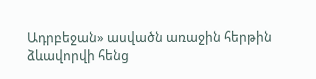Ադրբեջան» ասվածն առաջին հերթին ձևավորվի հենց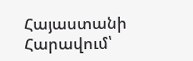Հայաստանի Հարավում՝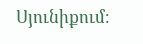Սյունիքում։